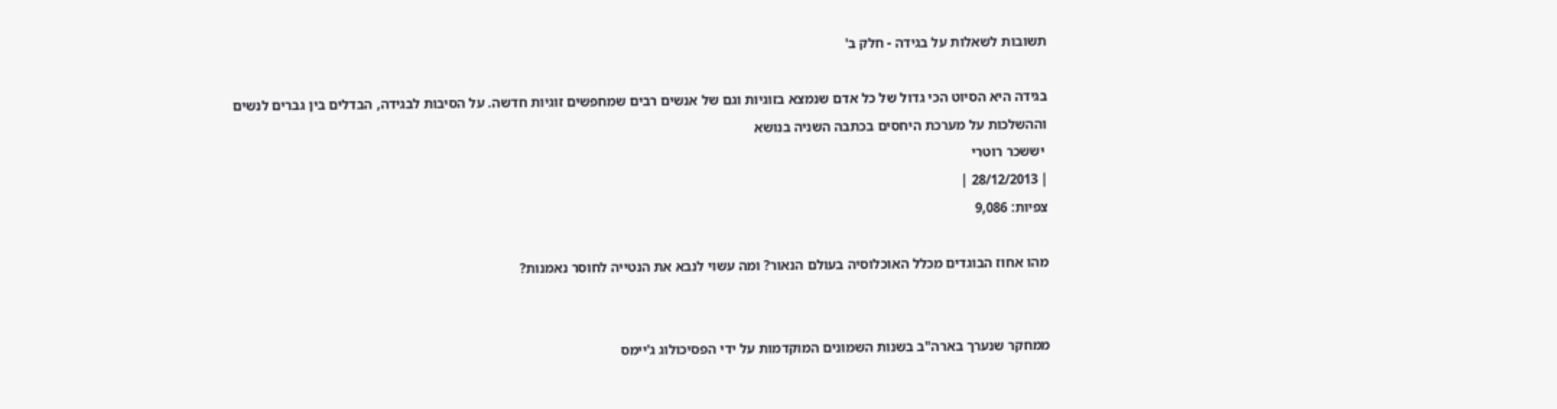תשובות לשאלות על בגידה - חלק ב'

בגידה היא הסיוט הכי גדול של כל אדם שנמצא בזוגיות וגם של אנשים רבים שמחפשים זוגיות חדשה. על הסיבות לבגידה, הבדלים בין גברים לנשים וההשלכות על מערכת היחסים בכתבה השניה בנושא
 יששכר רוטרי
| 28/12/2013 |
צפיות: 9,086

מהו אחוז הבוגדים מכלל האוכלוסיה בעולם הנאור? ומה עשוי לנבא את הנטייה לחוסר נאמנות?


ממחקר שנערך בארה"ב בשנות השמונים המוקדמות על ידי הפסיכולוג ג'יימס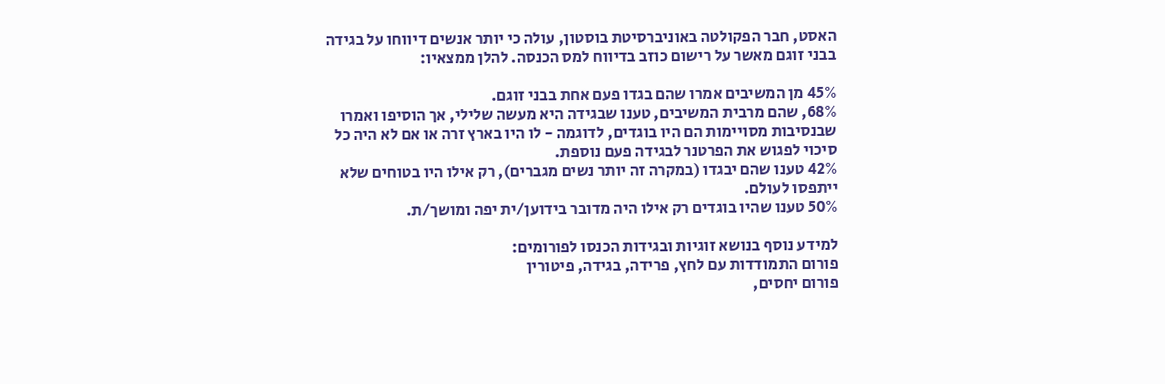האסט, חבר הפקולטה באוניברסיטת בוסטון, עולה כי יותר אנשים דיווחו על בגידה בבני זוגם מאשר על רישום כוזב בדיווח למס הכנסה. להלן ממצאיו:

45% מן המשיבים אמרו שהם בגדו פעם אחת בבני זוגם.
68%, שהם מרבית המשיבים, טענו שבגידה היא מעשה שלילי, אך הוסיפו ואמרו שבנסיבות מסויימות הם היו בוגדים, לדוגמה - לו היו בארץ זרה או אם לא היה כל סיכוי לפגוש את הפרטנר לבגידה פעם נוספת.
42% טענו שהם יבגדו (במקרה זה יותר נשים מגברים), רק אילו היו בטוחים שלא ייתפסו לעולם.
50% טענו שהיו בוגדים רק אילו היה מדובר בידוען/ית יפה ומושך/ת.

למידע נוסף בנושא זוגיות ובגידות הכנסו לפורומים:
פורום התמודדות עם לחץ, פרידה, בגידה, פיטורין
פורום יחסים,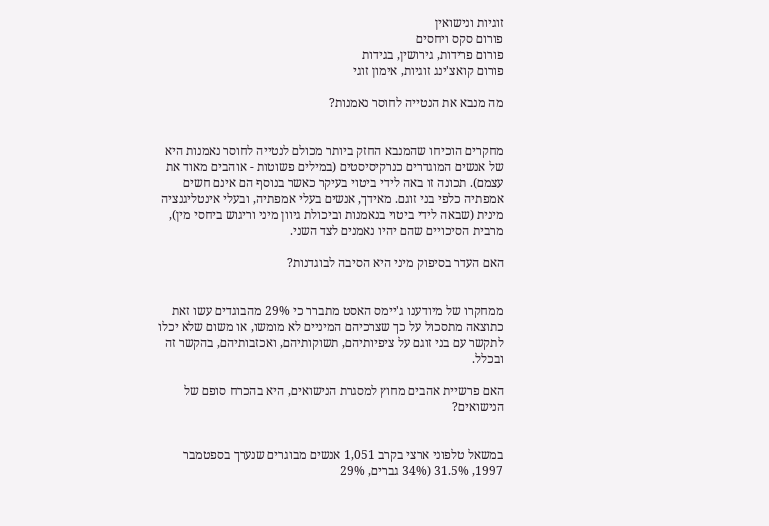זוגיות ונישואין
פורום סקס ויחסים
פורום פרידות, גירושין, בגידות
פורום קואצ'ינג זוגיות, אימון זוגי

מה מנבא את הנטייה לחוסר נאמנות?


מחקרים הוכיחו שהמנבא החזק ביותר מכולם לנטייה לחוסר נאמנות היא של אנשים המוגדרים כנרקיסיסטים (במילים פשוטות - אוהבים מאוד את עצמם). תכונה זו באה לידי ביטוי בעיקר כאשר בנוסף הם אינם חשים אמפתיה כלפי בני זוגם. מאידך, אנשים בעלי אמפתיה, ובעלי אינטליגנציה מינית (שבאה לידי ביטוי בנאמנות וביכולת גיוון מיני וריגוש ביחסי מין), מרבית הסיכויים שהם יהיו נאמנים לצד השני.

האם העדר בסיפוק מיני היא הסיבה לבוגדנות?


ממחקרו של מיודענו ג'יימס האסט מתברר כי 29% מהבוגדים עשו זאת כתוצאה מתסכול על כך שצרכיהם המיניים לא מומשו, או משום שלא יכלו לתקשר עם בני זוגם על ציפיותיהם, תשוקותיהם, ואכזבותיהם, בהקשר זה ובכלל.

האם פרשיית אהבים מחוץ למסגרת הנישואים, היא בהכרח סופם של הנישואים?


במשאל טלפוני ארצי בקרב 1,051 אנשים מבוגרים שנערך בספטמבר 1997, 31.5% (34% גברים, 29%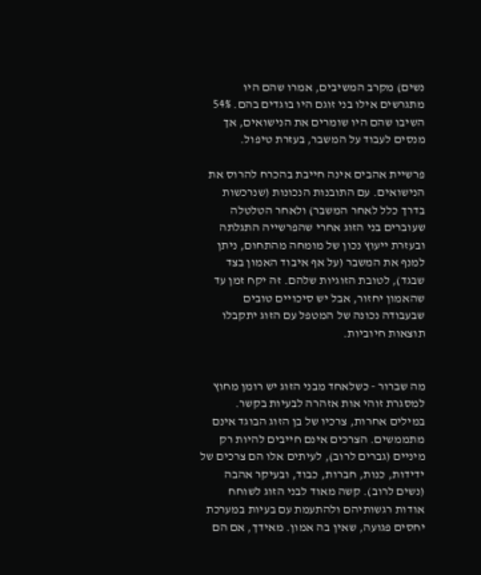נשים) מקרב המשיבים, אמרו שהם היו מתגרשים אילו בני זוגם היו בוגדים בהם. 54% השיבו שהם היו שומרים את הנישואים, אך מנסים לעבוד על המשבר, בעזרת טיפול.

פרשיית אהבים אינה חייבת בהכרח להרוס את הנישואים. עם התובנות הנכונות (שנרכשות בדרך כלל לאחר המשבר) ולאחר הטלטלה שעוברים בני הזוג אחרי שהפרשייה התגלתה ובעזרת ייעוץ נכון של מומחה מהתחום, ניתן למנף את המשבר (על אף איבוד האמון בצד שבגד), לטובת הזוגיות שלהם. זה יקח זמן עד שהאמון יחזור, אבל יש סיכויים טובים שבעבודה נכונה של המטפל עם הזוג יתקבלו תוצאות חיוביות.


מה שברור - כשלאחד מבני הזוג יש רומן מחוץ למסגרת זוהי אות אזהרה לבעיות בקשר. במילים אחרות, צרכיו של בן הזוג הבוגד אינם מתממשים. הצרכים אינם חייבים להיות רק מיניים (גברים לרוב), לעיתים אלו הם צרכים של ידידות, כנות, חברות, כבוד, ובעיקר אהבה (נשים לרוב). קשה מאוד לבני הזוג לשוחח אודות רגשותיהם ולהתעמת עם בעיות במערכת יחסים פגועה, שאין בה אמון. מאידך, אם הם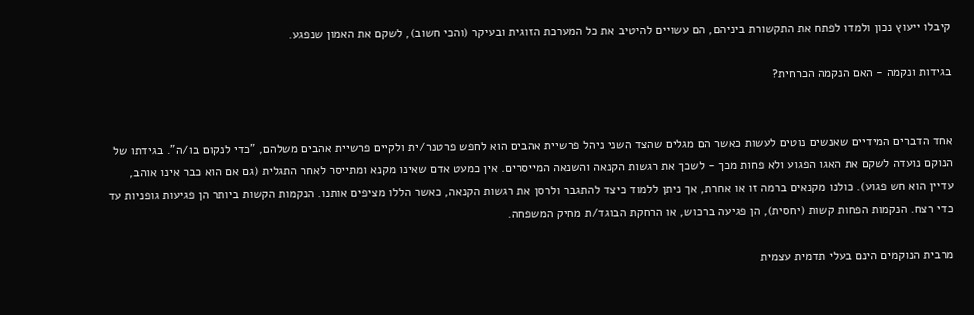קיבלו ייעוץ נכון ולמדו לפתח את התקשורת ביניהם, הם עשויים להיטיב את כל המערכת הזוגית ובעיקר (והכי חשוב), לשקם את האמון שנפגע.

בגידות ונקמה - האם הנקמה הכרחית?


אחד הדברים המידיים שאנשים נוטים לעשות כאשר הם מגלים שהצד השני ניהל פרשיית אהבים הוא לחפש פרטנר/ית ולקיים פרשיית אהבים משלהם, "כדי לנקום בו/ה". בגידתו של הנוקם נועדה לשקם את האגו הפגוע ולא פחות מכך - לשכך את רגשות הקנאה והשנאה המייסרים. אין כמעט אדם שאינו מקנא ומתייסר לאחר התגלית (גם אם הוא כבר אינו אוהב, עדיין הוא חש פגוע). כולנו מקנאים ברמה זו או אחרת, אך ניתן ללמוד כיצד להתגבר ולרסן את רגשות הקנאה, כאשר הללו מציפים אותנו. הנקמות הקשות ביותר הן פגיעות גופניות עד כדי רצח. הנקמות הפחות קשות (יחסית), הן פגיעה ברכוש, או הרחקת הבוגד/ת מחיק המשפחה.

מרבית הנוקמים הינם בעלי תדמית עצמית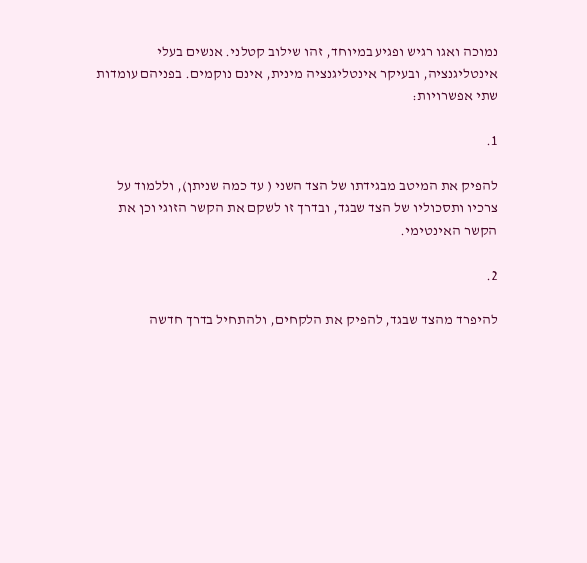נמוכה ואגו רגיש ופגיע במיוחד, זהו שילוב קטלני. אנשים בעלי אינטליגנציה, ובעיקר אינטליגנציה מינית, אינם נוקמים. בפניהם עומדות שתי אפשרויות:

1.

להפיק את המיטב מבגידתו של הצד השני ( עד כמה שניתן), וללמוד על צרכיו ותסכוליו של הצד שבגד, ובדרך זו לשקם את הקשר הזוגי וכן את הקשר האינטימי.

2.

להיפרד מהצד שבגד, להפיק את הלקחים, ולהתחיל בדרך חדשה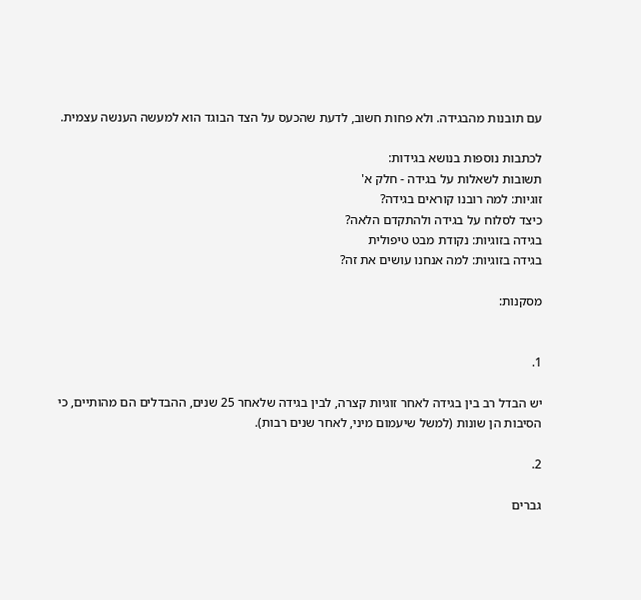עם תובנות מהבגידה. ולא פחות חשוב, לדעת שהכעס על הצד הבוגד הוא למעשה הענשה עצמית.

לכתבות נוספות בנושא בגידות:
תשובות לשאלות על בגידה - חלק א'
זוגיות: למה רובנו קוראים בגידה?
כיצד לסלוח על בגידה ולהתקדם הלאה?
בגידה בזוגיות: נקודת מבט טיפולית
בגידה בזוגיות: למה אנחנו עושים את זה?

מסקנות:


1.

יש הבדל רב בין בגידה לאחר זוגיות קצרה, לבין בגידה שלאחר 25 שנים, ההבדלים הם מהותיים, כי הסיבות הן שונות (למשל שיעמום מיני, לאחר שנים רבות).

2.

גברים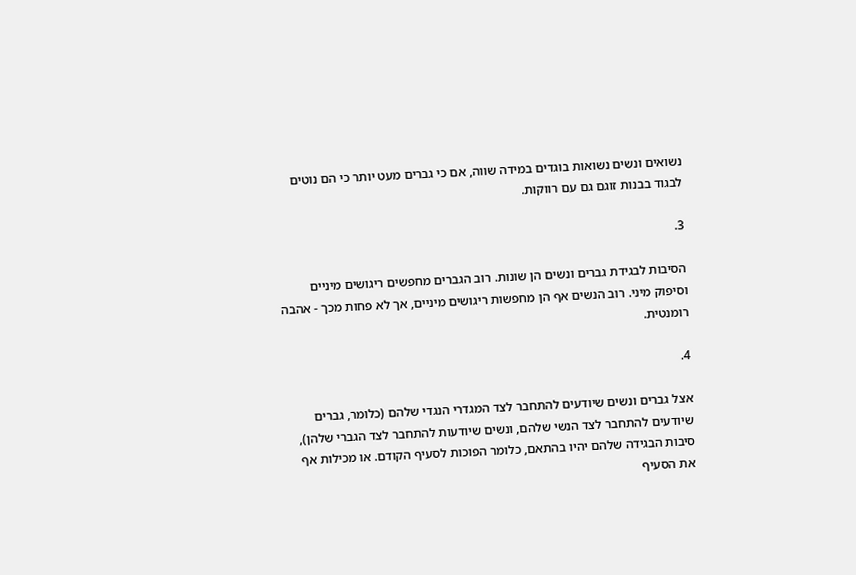נשואים ונשים נשואות בוגדים במידה שווה, אם כי גברים מעט יותר כי הם נוטים לבגוד בבנות זוגם גם עם רווקות.

3.

הסיבות לבגידת גברים ונשים הן שונות. רוב הגברים מחפשים ריגושים מיניים וסיפוק מיני. רוב הנשים אף הן מחפשות ריגושים מיניים, אך לא פחות מכך - אהבה רומנטית.

4.

אצל גברים ונשים שיודעים להתחבר לצד המגדרי הנגדי שלהם (כלומר, גברים שיודעים להתחבר לצד הנשי שלהם, ונשים שיודעות להתחבר לצד הגברי שלהן), סיבות הבגידה שלהם יהיו בהתאם, כלומר הפוכות לסעיף הקודם. או מכילות אף את הסעיף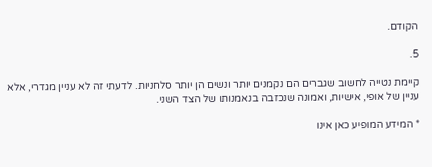הקודם.

5.

קיימת נטייה לחשוב שגברים הם נקמנים יותר ונשים הן יותר סלחניות. לדעתי זה לא עניין מגדרי, אלא עניין של אופי, אישיות, ואמונה שנכזבה בנאמנותו של הצד השני.

* המידע המופיע כאן אינו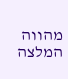מהווה המלצה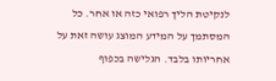לנקיטת הליך רפואי כזה או אחר. כל המסתמך על המידע המוצג עושה זאת על אחריותו בלבד. הגלישה בכפוף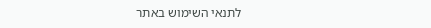לתנאי השימוש באתר